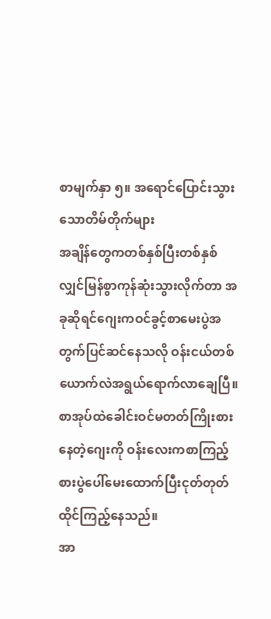စာမျက်နှာ ၅။ အရောင်ပြောင်းသွားသောတိမ်တိုက်များ
အချိန်တွေကတစ်နှစ်ပြီးတစ်နှစ်
လျှင်မြန်စွာကုန်ဆုံးသွားလိုက်တာ အခုဆိုရင်ဂျေးကဝင်ခွင့်စာမေးပွဲအတွက်ပြင်ဆင်နေသလို ဝန်းငယ်တစ်ယောက်လဲအရွယ်ရောက်လာချေပြီ။စာအုပ်ထဲခေါင်းဝင်မတတ်ကြိုးစားနေတဲ့ဂျေးကို ဝန်းလေးကစာကြည့်စားပွဲပေါ်မေးထောက်ပြီးငုတ်တုတ်ထိုင်ကြည့်နေသည်။
အာ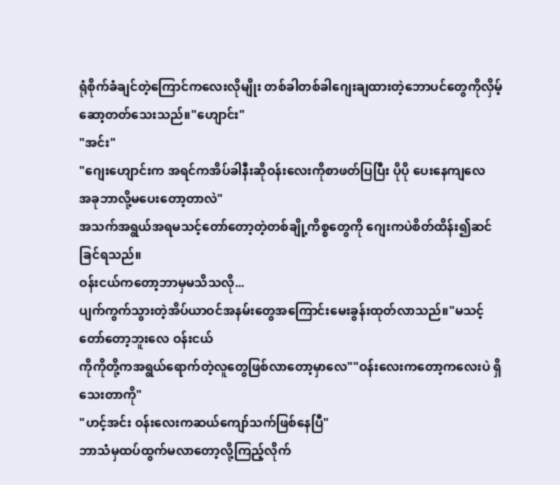ရုံစိုက်ခံချင်တဲ့ကြောင်ကလေးလိုမျိုး တစ်ခါတစ်ခါဂျေးချထားတဲ့ဘောပင်တွေကိုလှိမ့်ဆော့တတ်သေးသည်။"ဟျောင်း"
"အင်း"
"ဂျေးဟျောင်းက အရင်ကအိပ်ခါနီးဆိုဝန်းလေးကိုစာဖတ်ပြပြီး ပိုပို ပေးနေကျလေ
အခုဘာလို့မပေးတော့တာလဲ"
အသက်အရွယ်အရမသင့်တော်တော့တဲ့တစ်ချို့ကိစ္စတွေကို ဂျေးကပဲစိတ်ထိန်း၍ဆင်ခြင်ရသည်။
ဝန်းငယ်ကတော့ဘာမှမသိသလို...
ပျက်ကွက်သွားတဲ့အိပ်ယာဝင်အနမ်းတွေအကြောင်းမေးခွန်းထုတ်လာသည်။"မသင့်တော်တော့ဘူးလေ ဝန်းငယ်
ကိုကိုတို့ကအရွယ်ရောက်တဲ့လူတွေဖြစ်လာတော့မှာလေ""ဝန်းလေးကတော့ကလေးပဲ ရှိသေးတာကို"
"ဟင့်အင်း ဝန်းလေးကဆယ်ကျော်သက်ဖြစ်နေပြီ"
ဘာသံမှထပ်ထွက်မလာတော့လို့ကြည့်လိုက်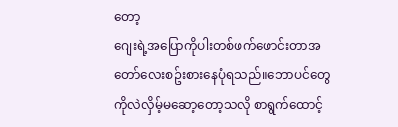တော့
ဂျေးရဲ့အပြောကိုပါးတစ်ဖက်ဖောင်းတာအတော်လေးစဥ်းစားနေပုံရသည်။ဘောပင်တွေကိုလဲလှိမ့်မဆော့တော့သလို စာရွက်ထောင့်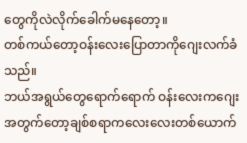တွေကိုလဲလိုက်ခေါက်မနေတော့။
တစ်ကယ်တော့ဝန်းလေးပြောတာကိုဂျေးလက်ခံသည်။
ဘယ်အရွယ်တွေရောက်ရောက် ဝန်းလေးကဂျေးအတွက်တော့ချစ်စရာကလေးလေးတစ်ယောက်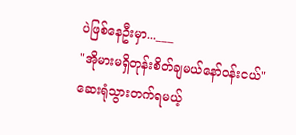ပဲဖြစ်နေဦးမှာ...___
"အိုမားမရှိတုန်းစိတ်ချမယ်နော်ဝန်းငယ်"
ဆေးရုံသွားတက်ရမယ့်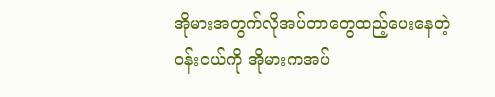အိုမားအတွက်လိုအပ်တာတွေထည့်ပေးနေတဲ့ဝန်းငယ်ကို အိုမားကအပ်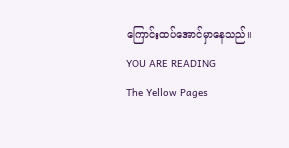ကြောင်းထပ်အောင်မှာနေသည်။
YOU ARE READING
The Yellow Pages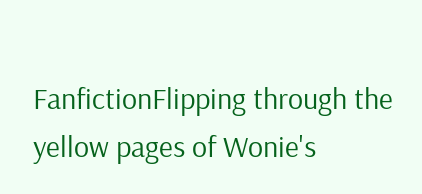FanfictionFlipping through the yellow pages of Wonie's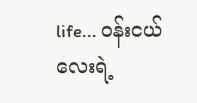life... ဝန်းငယ်လေးရဲ့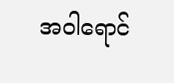အဝါရောင်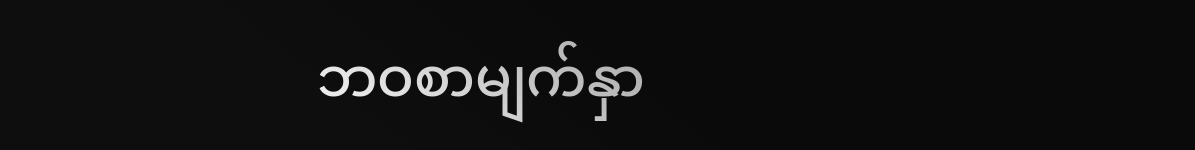ဘဝစာမျက်နှာ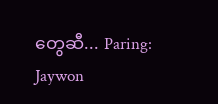တွေဆီ... Paring: Jaywon